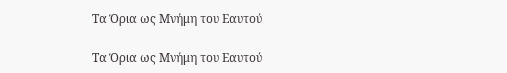Τα Όρια ως Μνήμη του Εαυτού

Τα Όρια ως Μνήμη του Εαυτού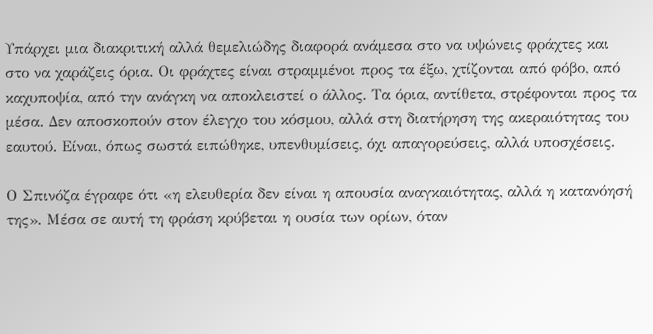Υπάρχει μια διακριτική αλλά θεμελιώδης διαφορά ανάμεσα στο να υψώνεις φράχτες και στο να χαράζεις όρια. Οι φράχτες είναι στραμμένοι προς τα έξω, χτίζονται από φόβο, από καχυποψία, από την ανάγκη να αποκλειστεί ο άλλος. Τα όρια, αντίθετα, στρέφονται προς τα μέσα. Δεν αποσκοπούν στον έλεγχο του κόσμου, αλλά στη διατήρηση της ακεραιότητας του εαυτού. Είναι, όπως σωστά ειπώθηκε, υπενθυμίσεις, όχι απαγορεύσεις, αλλά υποσχέσεις.

Ο Σπινόζα έγραφε ότι «η ελευθερία δεν είναι η απουσία αναγκαιότητας, αλλά η κατανόησή της». Μέσα σε αυτή τη φράση κρύβεται η ουσία των ορίων, όταν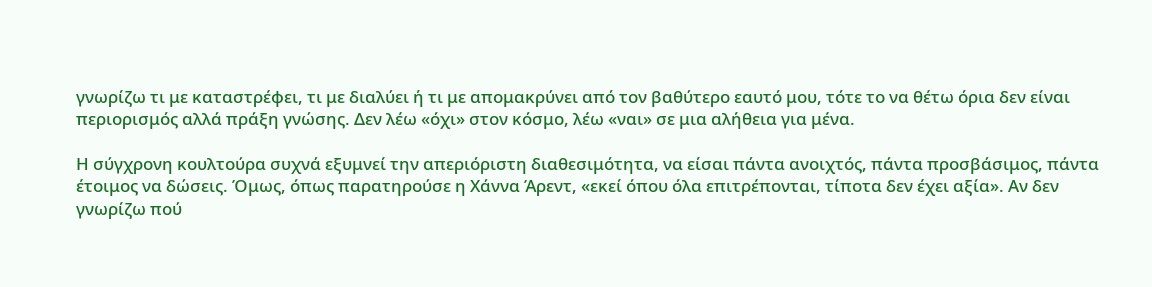γνωρίζω τι με καταστρέφει, τι με διαλύει ή τι με απομακρύνει από τον βαθύτερο εαυτό μου, τότε το να θέτω όρια δεν είναι περιορισμός αλλά πράξη γνώσης. Δεν λέω «όχι» στον κόσμο, λέω «ναι» σε μια αλήθεια για μένα.

Η σύγχρονη κουλτούρα συχνά εξυμνεί την απεριόριστη διαθεσιμότητα, να είσαι πάντα ανοιχτός, πάντα προσβάσιμος, πάντα έτοιμος να δώσεις. Όμως, όπως παρατηρούσε η Χάννα Άρεντ, «εκεί όπου όλα επιτρέπονται, τίποτα δεν έχει αξία». Αν δεν γνωρίζω πού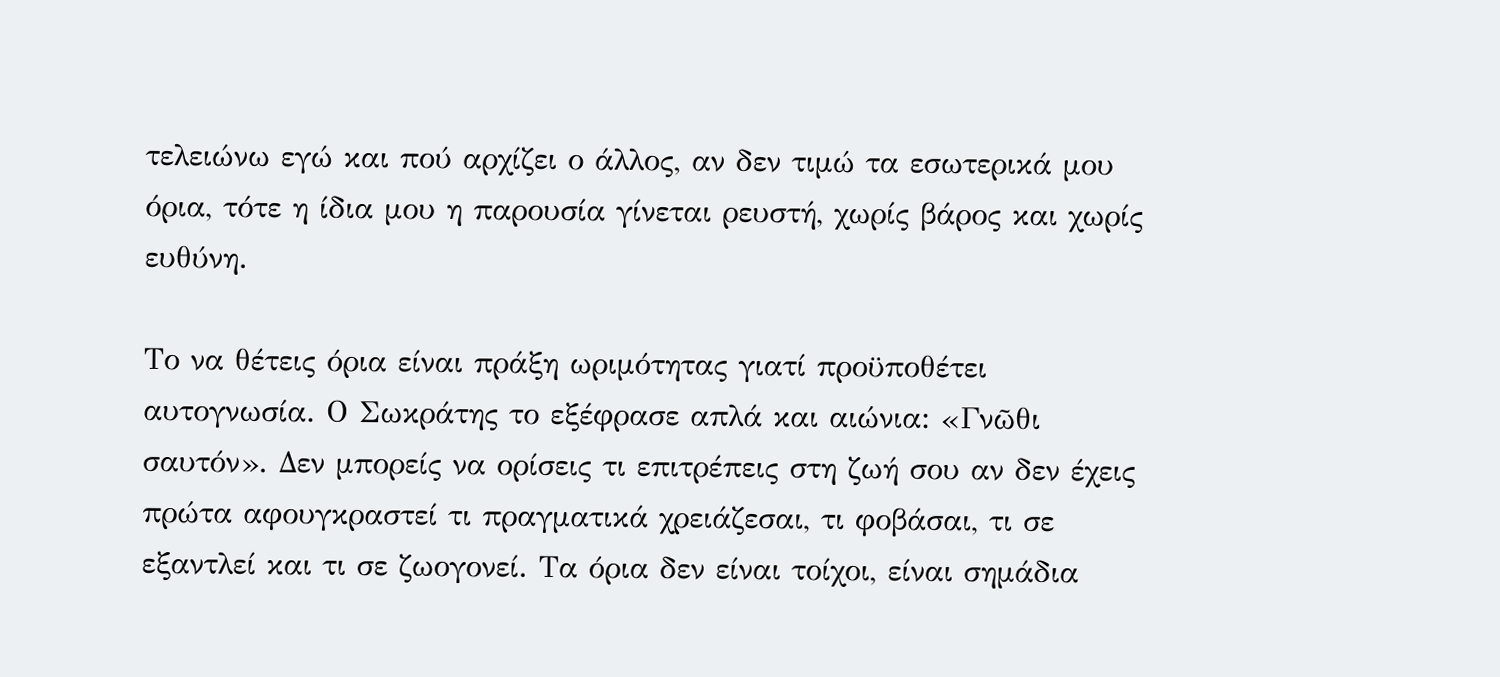τελειώνω εγώ και πού αρχίζει ο άλλος, αν δεν τιμώ τα εσωτερικά μου όρια, τότε η ίδια μου η παρουσία γίνεται ρευστή, χωρίς βάρος και χωρίς ευθύνη.

Το να θέτεις όρια είναι πράξη ωριμότητας γιατί προϋποθέτει αυτογνωσία. Ο Σωκράτης το εξέφρασε απλά και αιώνια: «Γνῶθι σαυτόν». Δεν μπορείς να ορίσεις τι επιτρέπεις στη ζωή σου αν δεν έχεις πρώτα αφουγκραστεί τι πραγματικά χρειάζεσαι, τι φοβάσαι, τι σε εξαντλεί και τι σε ζωογονεί. Τα όρια δεν είναι τοίχοι, είναι σημάδια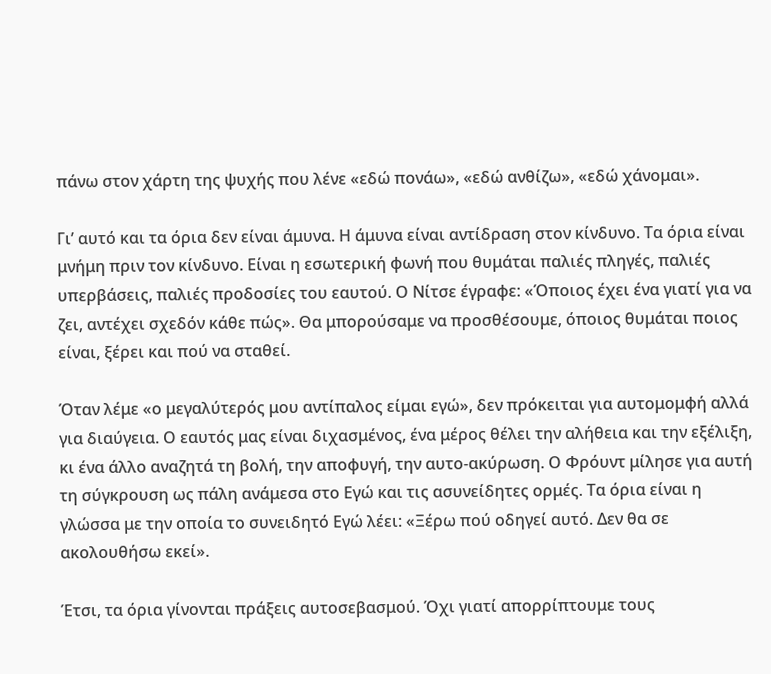πάνω στον χάρτη της ψυχής που λένε «εδώ πονάω», «εδώ ανθίζω», «εδώ χάνομαι».

Γι’ αυτό και τα όρια δεν είναι άμυνα. Η άμυνα είναι αντίδραση στον κίνδυνο. Τα όρια είναι μνήμη πριν τον κίνδυνο. Είναι η εσωτερική φωνή που θυμάται παλιές πληγές, παλιές υπερβάσεις, παλιές προδοσίες του εαυτού. Ο Νίτσε έγραφε: «Όποιος έχει ένα γιατί για να ζει, αντέχει σχεδόν κάθε πώς». Θα μπορούσαμε να προσθέσουμε, όποιος θυμάται ποιος είναι, ξέρει και πού να σταθεί.

Όταν λέμε «ο μεγαλύτερός μου αντίπαλος είμαι εγώ», δεν πρόκειται για αυτομομφή αλλά για διαύγεια. Ο εαυτός μας είναι διχασμένος, ένα μέρος θέλει την αλήθεια και την εξέλιξη, κι ένα άλλο αναζητά τη βολή, την αποφυγή, την αυτο-ακύρωση. Ο Φρόυντ μίλησε για αυτή τη σύγκρουση ως πάλη ανάμεσα στο Εγώ και τις ασυνείδητες ορμές. Τα όρια είναι η γλώσσα με την οποία το συνειδητό Εγώ λέει: «Ξέρω πού οδηγεί αυτό. Δεν θα σε ακολουθήσω εκεί».

Έτσι, τα όρια γίνονται πράξεις αυτοσεβασμού. Όχι γιατί απορρίπτουμε τους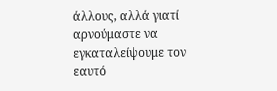άλλους, αλλά γιατί αρνούμαστε να εγκαταλείψουμε τον εαυτό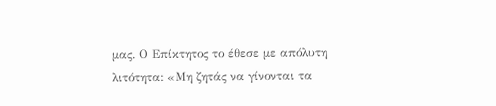μας. Ο Επίκτητος το έθεσε με απόλυτη λιτότητα: «Μη ζητάς να γίνονται τα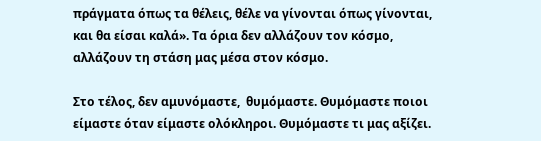πράγματα όπως τα θέλεις, θέλε να γίνονται όπως γίνονται, και θα είσαι καλά». Τα όρια δεν αλλάζουν τον κόσμο, αλλάζουν τη στάση μας μέσα στον κόσμο.

Στο τέλος, δεν αμυνόμαστε,  θυμόμαστε. Θυμόμαστε ποιοι είμαστε όταν είμαστε ολόκληροι. Θυμόμαστε τι μας αξίζει.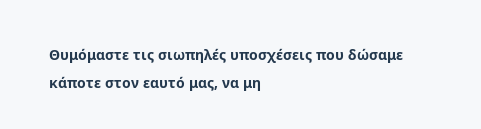Θυμόμαστε τις σιωπηλές υποσχέσεις που δώσαμε κάποτε στον εαυτό μας, να μη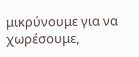μικρύνουμε για να χωρέσουμε,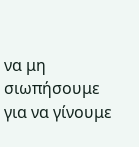να μη σιωπήσουμε για να γίνουμε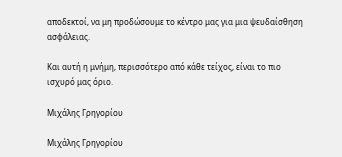αποδεκτοί, να μη προδώσουμε το κέντρο μας για μια ψευδαίσθηση ασφάλειας.

Και αυτή η μνήμη, περισσότερο από κάθε τείχος, είναι το πιο ισχυρό μας όριο.

Μιχάλης Γρηγορίου

Μιχάλης Γρηγορίου